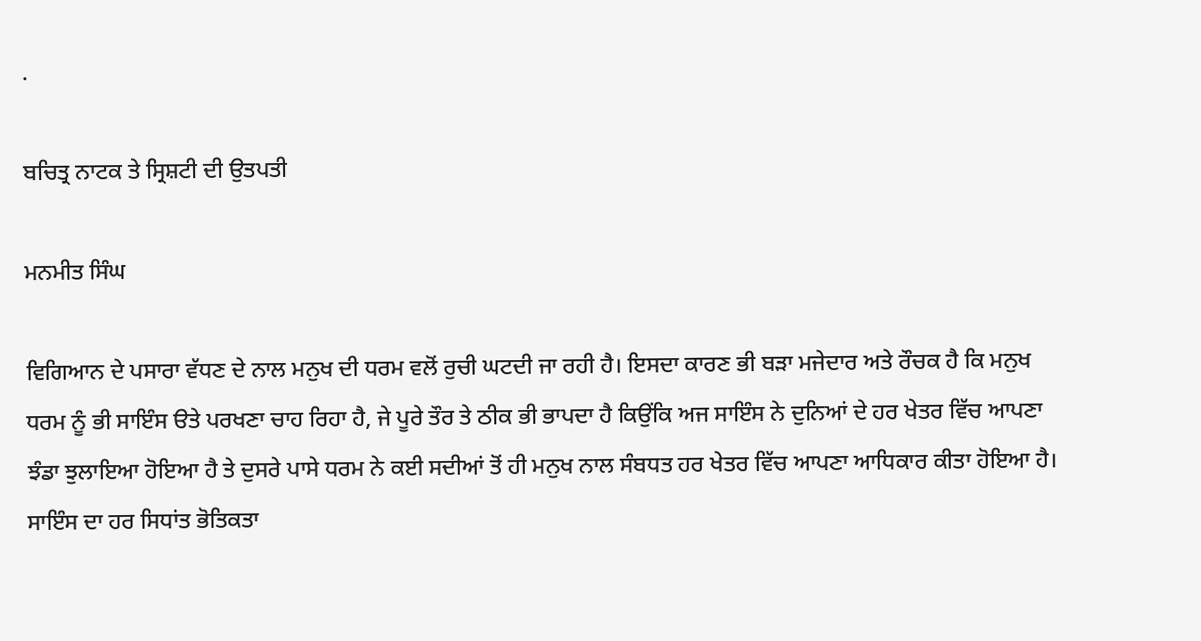.

ਬਚਿਤ੍ਰ ਨਾਟਕ ਤੇ ਸ੍ਰਿਸ਼ਟੀ ਦੀ ਉਤਪਤੀ

ਮਨਮੀਤ ਸਿੰਘ

ਵਿਗਿਆਨ ਦੇ ਪਸਾਰਾ ਵੱਧਣ ਦੇ ਨਾਲ ਮਨੁਖ ਦੀ ਧਰਮ ਵਲੋਂ ਰੁਚੀ ਘਟਦੀ ਜਾ ਰਹੀ ਹੈ। ਇਸਦਾ ਕਾਰਣ ਭੀ ਬੜਾ ਮਜੇਦਾਰ ਅਤੇ ਰੌਚਕ ਹੈ ਕਿ ਮਨੁਖ ਧਰਮ ਨੂੰ ਭੀ ਸਾਇੰਸ ੳਤੇ ਪਰਖਣਾ ਚਾਹ ਰਿਹਾ ਹੈ, ਜੇ ਪੂਰੇ ਤੌਰ ਤੇ ਠੀਕ ਭੀ ਭਾਪਦਾ ਹੈ ਕਿਉਂਕਿ ਅਜ ਸਾਇੰਸ ਨੇ ਦੁਨਿਆਂ ਦੇ ਹਰ ਖੇਤਰ ਵਿੱਚ ਆਪਣਾ ਝੰਡਾ ਝੁਲਾਇਆ ਹੋਇਆ ਹੈ ਤੇ ਦੁਸਰੇ ਪਾਸੇ ਧਰਮ ਨੇ ਕਈ ਸਦੀਆਂ ਤੋਂ ਹੀ ਮਨੁਖ ਨਾਲ ਸੰਬਧਤ ਹਰ ਖੇਤਰ ਵਿੱਚ ਆਪਣਾ ਆਧਿਕਾਰ ਕੀਤਾ ਹੋਇਆ ਹੈ। ਸਾਇੰਸ ਦਾ ਹਰ ਸਿਧਾਂਤ ਭੋਤਿਕਤਾ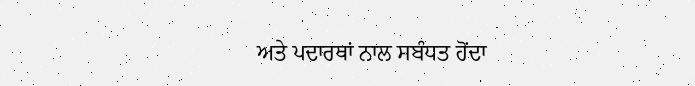ਅਤੇ ਪਦਾਰਥਾਂ ਨਾਲ ਸਬੰਧਤ ਹੋਂਦਾ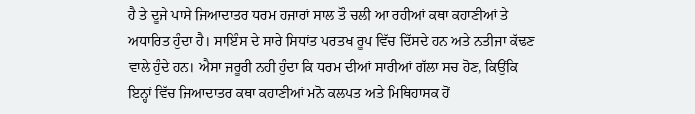ਹੈ ਤੇ ਦੂਜੇ ਪਾਸੇ ਜਿਆਦਾਤਰ ਧਰਮ ਹਜਾਰਾਂ ਸਾਲ ਤੌ ਚਲੀ ਆ ਰਹੀਆਂ ਕਥਾ ਕਹਾਣੀਆਂ ਤੇ ਅਧਾਰਿਤ ਹੁੰਦਾ ਹੈ। ਸਾਇੰਸ ਦੇ ਸਾਰੇ ਸਿਧਾਂਤ ਪਰਤਖ ਰੂਪ ਵਿੱਚ ਦਿੱਸਦੇ ਹਨ ਅਤੇ ਨਤੀਜਾ ਕੱਢਣ ਵਾਲੇ ਹੁੰਦੇ ਹਨ। ਐਸਾ ਜਰੂਰੀ ਨਹੀ ਹੁੰਦਾ ਕਿ ਧਰਮ ਦੀਆਂ ਸਾਰੀਆਂ ਗੱਲਾ ਸਚ ਹੋਣ, ਕਿਉਂਕਿ ਇਨ੍ਹਾਂ ਵਿੱਚ ਜਿਆਦਾਤਰ ਕਥਾ ਕਹਾਣੀਆਂ ਮਨੋ ਕਲਪਤ ਅਤੇ ਮਿਥਿਹਾਸਕ ਹੋਂ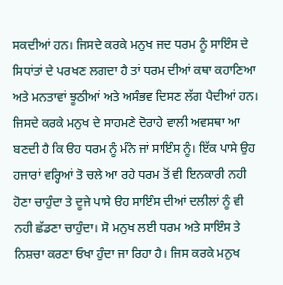ਸਕਦੀਆਂ ਹਨ। ਜਿਸਦੇ ਕਰਕੇ ਮਨੁਖ ਜਦ ਧਰਮ ਨੂੰ ਸਾਇੰਸ ਦੇ ਸਿਧਾਂਤਾਂ ਦੇ ਪਰਖਣ ਲਗਦਾ ਹੈ ਤਾਂ ਧਰਮ ਦੀਆਂ ਕਥਾ ਕਹਾਣਿਆ ਅਤੇ ਮਨਤਾਵਾਂ ਝੂਠੀਆਂ ਅਤੇ ਅਸੰਭਵ ਦਿਸਣ ਲੱਗ ਪੈਦੀਆਂ ਹਨ। ਜਿਸਦੇ ਕਰਕੇ ਮਨੁਖ ਦੇ ਸਾਹਮਣੇ ਦੋਰਾਹੇ ਵਾਲੀ ਅਵਸਥਾ ਆ ਬਣਦੀ ਹੈ ਕਿ ੳਹ ਧਰਮ ਨੂੰ ਮੰਨੇ ਜਾਂ ਸਾਇੰਸ ਨੂੰ। ਇੱਕ ਪਾਸੇ ਉਹ ਹਜਾਰਾਂ ਵਰ੍ਹਿਆਂ ਤੋ ਚਲੇ ਆ ਰਹੇ ਧਰਮ ਤੋਂ ਵੀ ਇਨਕਾਰੀ ਨਹੀ ਹੋਣਾ ਚਾਹੁੰਦਾ ਤੇ ਦੂਜੇ ਪਾਸੇ ੳਹ ਸਾਇੰਸ ਦੀਆਂ ਦਲੀਲਾਂ ਨੂੰ ਵੀ ਨਹੀ ਛੱਡਣਾ ਚਾਹੁੰਦਾ। ਸੋ ਮਨੁਖ ਲਈ ਧਰਮ ਅਤੇ ਸਾਇੰਸ ਤੇ ਨਿਸ਼ਚਾ ਕਰਣਾ ਓਖਾ ਹੁੰਦਾ ਜਾ ਰਿਹਾ ਹੈ। ਜਿਸ ਕਰਕੇ ਮਨੁਖ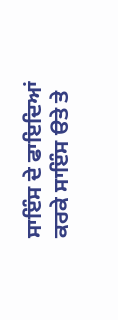ਸਾਇੰਸ ਦੇ ਫਾਇਦਿਆਂ ਕਰਕੇ ਸਾਇੰਸ ੳਤੇ ਤੇ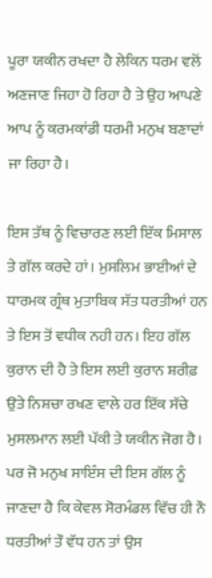ਪੂਰਾ ਯਕੀਨ ਰਖਦਾ ਹੈ ਲੇਕਿਨ ਧਰਮ ਵਲੋਂ ਅਣਜਾਣ ਜਿਹਾ ਹੋ ਰਿਹਾ ਹੈ ਤੇ ਉਹ ਆਪਣੇ ਆਪ ਨੂੰ ਕਰਮਕਾਂਡੀ ਧਰਮੀ ਮਨੁਖ ਬਣਾਦਾਂ ਜਾ ਰਿਹਾ ਹੈ।

ਇਸ ਤੱਥ ਨੂੰ ਵਿਚਾਰਣ ਲਈ ਇੱਕ ਮਿਸਾਲ ਤੇ ਗੱਲ ਕਰਦੇ ਹਾਂ। ਮੁਸਲਿਮ ਭਾਈਆਂ ਦੇ ਧਾਰਮਕ ਗ੍ਰੰਥ ਮੁਤਾਬਿਕ ਸੱਤ ਧਰਤੀਆਂ ਹਨ ਤੇ ਇਸ ਤੋਂ ਵਧੀਕ ਨਹੀ ਹਨ। ਇਹ ਗੱਲ ਕੁਰਾਨ ਦੀ ਹੈ ਤੇ ਇਸ ਲਈ ਕੁਰਾਨ ਸ਼ਰੀਫ਼ ਉਤੇ ਨਿਸ਼ਚਾ ਰਖਣ ਵਾਲੇ ਹਰ ਇੱਕ ਸੱਚੇ ਮੁਸਲਮਾਨ ਲਈ ਪੱਕੀ ਤੇ ਯਕੀਨ ਜੋਗ ਹੈ। ਪਰ ਜੋ ਮਨੁਖ ਸਾਇੰਸ ਦੀ ਇਸ ਗੱਲ ਨੂੰ ਜਾਣਦਾ ਹੈ ਕਿ ਕੇਵਲ ਸੋਰਮੰਡਲ ਵਿੱਚ ਹੀ ਨੌ ਧਰਤੀਆਂ ਤੌ ਵੱਧ ਹਨ ਤਾਂ ਉਸ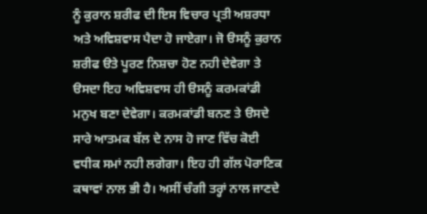ਨੂੰ ਕੁਰਾਨ ਸ਼ਰੀਫ ਦੀ ਇਸ ਵਿਚਾਰ ਪ੍ਰਤੀ ਅਸ਼ਰਧਾ ਅਤੇ ਅਵਿਸ਼ਵਾਸ ਪੈਦਾ ਹੋ ਜਾਏਗਾ। ਜੋ ੳਸਨੂੰ ਕੁਰਾਨ ਸ਼ਰੀਫ ੳਤੇ ਪੂਰਣ ਨਿਸ਼ਚਾ ਹੋਣ ਨਹੀ ਦੇਵੇਗਾ ਤੇ ੳਸਦਾ ਇਹ ਅਵਿਸ਼ਵਾਸ ਹੀ ੳਸਨੂੰ ਕਰਮਕਾਂਡੀ ਮਨੁਖ ਬਣਾ ਦੇਵੇਗਾ। ਕਰਮਕਾਂਡੀ ਬਨਣ ਤੇ ੳਸਦੇ ਸਾਰੇ ਆਤਮਕ ਬੱਲ ਦੇ ਨਾਸ ਹੋ ਜਾਣ ਵਿੱਚ ਕੋਈ ਵਧੀਕ ਸਮਾਂ ਨਹੀ ਲਗੇਗਾ। ਇਹ ਹੀ ਗੱਲ ਪੋਰਾਣਿਕ ਕਥਾਵਾਂ ਨਾਲ ਭੀ ਹੈ। ਅਸੀਂ ਚੰਗੀ ਤਰ੍ਹਾਂ ਨਾਲ ਜਾਣਦੇ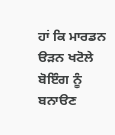ਹਾਂ ਕਿ ਮਾਰਡਨ ੳੜਨ ਖਟੋਲੇ ਬੋਇੰਗ ਨੂੰ ਬਨਾੳਣ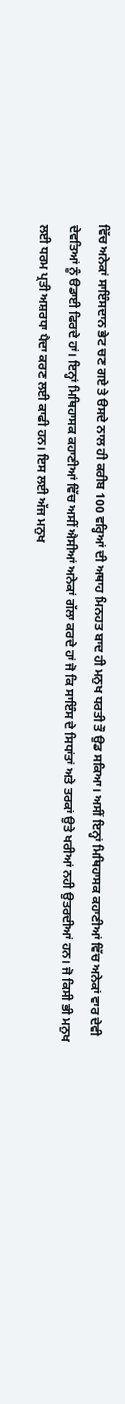ਵਿੱਚ ਅਨੇਕਾਂ ਸਾਇੰਸਦਾਨ ਭੇਟ ਚਣ ਗਏ ਤੇ ੳਸਦੇ ਨਾਲ ਹੀ ਕਰੀਬ 100 ਵਰ੍ਹਿਆਂ ਦੀ ਅਥਾਹ ਮਿਨਹਤ ਬਾਦ ਹੀ ਮਨੁਖ ਧਰਤੀ ਤੌ ਉਡ ਸਕਿਆ। ਅਸੀਂ ਇਨ੍ਹਾਂ ਮਿਥਿਹਾਸਕ ਕਹਾਣੀਆਂ ਵਿੱਚ ਅਨੇਕਾਂ ਵਾਰ ਦੇਵੀ ਦੇਵਤਿਆਂ ਨੂੰ ੳਡਾਈ ਫਿਰਦੇ ਹਾਂ। ਇਨ੍ਹਾਂ ਮਿਥਿਹਾਸਕ ਕਹਾਣੀਆਂ ਵਿੱਚ ਅਸੀਂ ਐਸੀਆਂ ਅਨੇਕਾਂ ਗੱਲਾ ਕਰਦੇ ਹਾਂ ਜੋ ਕਿ ਸਾਇੰਸ ਦੇ ਸਿਧਾਂਤਾਂ ਅਤੇ ਤਰਕਾਂ ਉਤੇ ਖਰੀਆਂ ਨਹੀ ਉਤਰਦੀਆਂ ਹਨ। ਜੋ ਕਿਸੀ ਭੀ ਮਨੁਖ ਲਈ ਧਰਮ ਪ੍ਰਤੀ ਅਸ਼ਰਧਾ ਪੈਦਾ ਕਰਣ ਲਈ ਕਾਫੀ ਹਨ। ਇਸ ਲਈ ਅੱਜ ਮਨੁਖ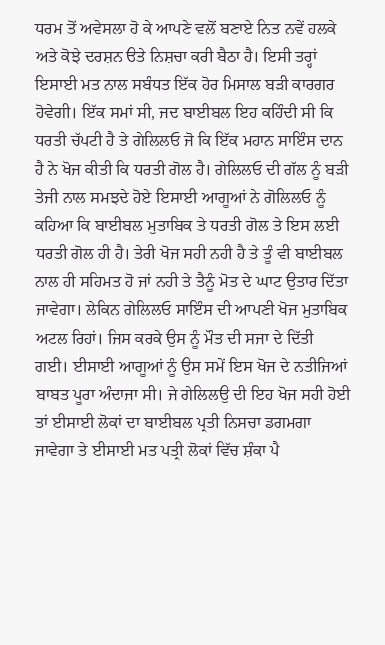ਧਰਮ ਤੋਂ ਅਵੇਸਲਾ ਹੋ ਕੇ ਆਪਣੇ ਵਲੋਂ ਬਣਾਏ ਨਿਤ ਨਵੇਂ ਹਲਕੇ ਅਤੇ ਕੋਝੇ ਦਰਸ਼ਨ ੳਤੇ ਨਿਸ਼ਚਾ ਕਰੀ ਬੈਠਾ ਹੈ। ਇਸੀ ਤਰ੍ਹਾਂ ਇਸਾਈ ਮਤ ਨਾਲ ਸਬੰਧਤ ਇੱਕ ਹੋਰ ਮਿਸਾਲ ਬੜੀ ਕਾਰਗਰ ਹੋਵੇਗੀ। ਇੱਕ ਸਮਾਂ ਸੀ, ਜਦ ਬਾਈਬਲ ਇਹ ਕਹਿੰਦੀ ਸੀ ਕਿ ਧਰਤੀ ਚੱਪਟੀ ਹੈ ਤੇ ਗੇਲਿਲਓ ਜੋ ਕਿ ਇੱਕ ਮਹਾਨ ਸਾਇੰਸ ਦਾਨ ਹੈ ਨੇ ਖੋਜ ਕੀਤੀ ਕਿ ਧਰਤੀ ਗੋਲ ਹੈ। ਗੇਲਿਲਓ ਦੀ ਗੱਲ ਨੂੰ ਬੜੀ ਤੇਜੀ ਨਾਲ ਸਮਝਦੇ ਹੋਏ ਇਸਾਈ ਆਗੂਆਂ ਨੇ ਗੋਲਿਲਓ ਨੂੰ ਕਹਿਆ ਕਿ ਬਾਈਬਲ ਮੁਤਾਬਿਕ ਤੇ ਧਰਤੀ ਗੋਲ ਤੇ ਇਸ ਲਈ ਧਰਤੀ ਗੋਲ ਹੀ ਹੈ। ਤੇਰੀ ਖੋਜ ਸਹੀ ਨਹੀ ਹੈ ਤੇ ਤੂੰ ਵੀ ਬਾਈਬਲ ਨਾਲ ਹੀ ਸਹਿਮਤ ਹੋ ਜਾਂ ਨਹੀ ਤੇ ਤੈਨੂੰ ਮੋਤ ਦੇ ਘਾਟ ਉਤਾਰ ਦਿੱਤਾ ਜਾਵੇਗਾ। ਲੇਕਿਨ ਗੇਲਿਲਓ ਸਾਇੰਸ ਦੀ ਆਪਣੀ ਖੋਜ ਮੁਤਾਬਿਕ ਅਟਲ ਰਿਹਾਂ। ਜਿਸ ਕਰਕੇ ਉਸ ਨੂੰ ਮੌਤ ਦੀ ਸਜਾ ਦੇ ਦਿੱਤੀ ਗਈ। ਈਸਾਈ ਆਗੂਆਂ ਨੂੰ ਉਸ ਸਮੇਂ ਇਸ ਖੋਜ ਦੇ ਨਤੀਜਿਆਂ ਬਾਬਤ ਪੂਰਾ ਅੰਦਾਜਾ ਸੀ। ਜੇ ਗੇਲਿਲਉ ਦੀ ਇਹ ਖੋਜ ਸਹੀ ਹੋਈ ਤਾਂ ਈਸਾਈ ਲੋਕਾਂ ਦਾ ਬਾਈਬਲ ਪ੍ਰਤੀ ਨਿਸਚਾ ਡਗਮਗਾ ਜਾਵੇਗਾ ਤੇ ਈਸਾਈ ਮਤ ਪਤ੍ਰੀ ਲੋਕਾਂ ਵਿੱਚ ਸ਼ੰਕਾ ਪੈ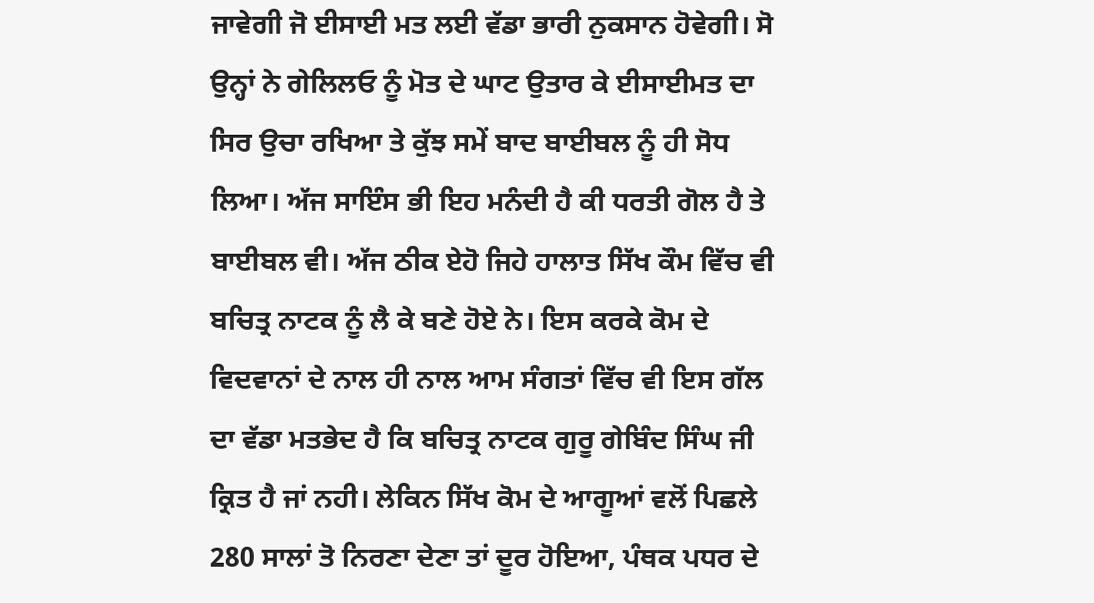ਜਾਵੇਗੀ ਜੋ ਈਸਾਈ ਮਤ ਲਈ ਵੱਡਾ ਭਾਰੀ ਨੁਕਸਾਨ ਹੋਵੇਗੀ। ਸੋ ਉਨ੍ਹਾਂ ਨੇ ਗੇਲਿਲਓ ਨੂੰ ਮੋਤ ਦੇ ਘਾਟ ਉਤਾਰ ਕੇ ਈਸਾਈਮਤ ਦਾ ਸਿਰ ਉਚਾ ਰਖਿਆ ਤੇ ਕੁੱਝ ਸਮੇਂ ਬਾਦ ਬਾਈਬਲ ਨੂੰ ਹੀ ਸੋਧ ਲਿਆ। ਅੱਜ ਸਾਇੰਸ ਭੀ ਇਹ ਮਨੰਦੀ ਹੈ ਕੀ ਧਰਤੀ ਗੋਲ ਹੈ ਤੇ ਬਾਈਬਲ ਵੀ। ਅੱਜ ਠੀਕ ਏਹੋ ਜਿਹੇ ਹਾਲਾਤ ਸਿੱਖ ਕੌਮ ਵਿੱਚ ਵੀ ਬਚਿਤ੍ਰ ਨਾਟਕ ਨੂੰ ਲੈ ਕੇ ਬਣੇ ਹੋਏ ਨੇ। ਇਸ ਕਰਕੇ ਕੋਮ ਦੇ ਵਿਦਵਾਨਾਂ ਦੇ ਨਾਲ ਹੀ ਨਾਲ ਆਮ ਸੰਗਤਾਂ ਵਿੱਚ ਵੀ ਇਸ ਗੱਲ ਦਾ ਵੱਡਾ ਮਤਭੇਦ ਹੈ ਕਿ ਬਚਿਤ੍ਰ ਨਾਟਕ ਗੁਰੂ ਗੇਬਿੰਦ ਸਿੰਘ ਜੀ ਕ੍ਰਿਤ ਹੈ ਜਾਂ ਨਹੀ। ਲੇਕਿਨ ਸਿੱਖ ਕੋਮ ਦੇ ਆਗੂਆਂ ਵਲੋਂ ਪਿਛਲੇ 280 ਸਾਲਾਂ ਤੋ ਨਿਰਣਾ ਦੇਣਾ ਤਾਂ ਦੂਰ ਹੋਇਆ, ਪੰਥਕ ਪਧਰ ਦੇ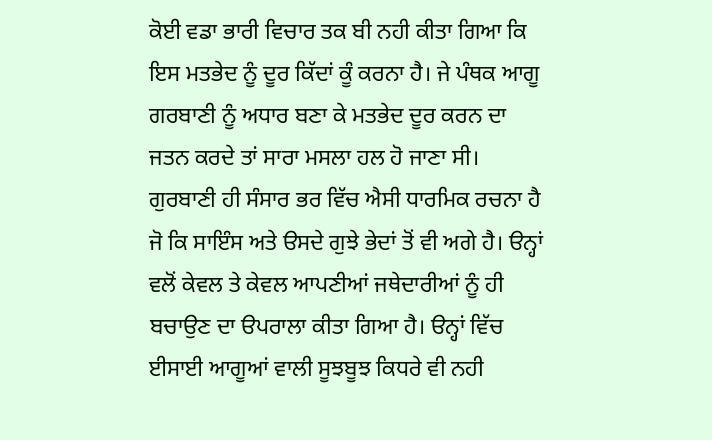ਕੋਈ ਵਡਾ ਭਾਰੀ ਵਿਚਾਰ ਤਕ ਬੀ ਨਹੀ ਕੀਤਾ ਗਿਆ ਕਿ ਇਸ ਮਤਭੇਦ ਨੂੰ ਦੂਰ ਕਿੱਦਾਂ ਕੂੰ ਕਰਨਾ ਹੈ। ਜੇ ਪੰਥਕ ਆਗੂ ਗਰਬਾਣੀ ਨੂੰ ਅਧਾਰ ਬਣਾ ਕੇ ਮਤਭੇਦ ਦੂਰ ਕਰਨ ਦਾ ਜਤਨ ਕਰਦੇ ਤਾਂ ਸਾਰਾ ਮਸਲਾ ਹਲ ਹੋ ਜਾਣਾ ਸੀ। ਗੁਰਬਾਣੀ ਹੀ ਸੰਸਾਰ ਭਰ ਵਿੱਚ ਐਸੀ ਧਾਰਮਿਕ ਰਚਨਾ ਹੈ ਜੋ ਕਿ ਸਾਇੰਸ ਅਤੇ ੳਸਦੇ ਗੁਝੇ ਭੇਦਾਂ ਤੋਂ ਵੀ ਅਗੇ ਹੈ। ੳਨ੍ਹਾਂ ਵਲੋਂ ਕੇਵਲ ਤੇ ਕੇਵਲ ਆਪਣੀਆਂ ਜਥੇਦਾਰੀਆਂ ਨੂੰ ਹੀ ਬਚਾਉਣ ਦਾ ੳਪਰਾਲਾ ਕੀਤਾ ਗਿਆ ਹੈ। ੳਨ੍ਹਾਂ ਵਿੱਚ ਈਸਾਈ ਆਗੂਆਂ ਵਾਲੀ ਸੂਝਬੂਝ ਕਿਧਰੇ ਵੀ ਨਹੀ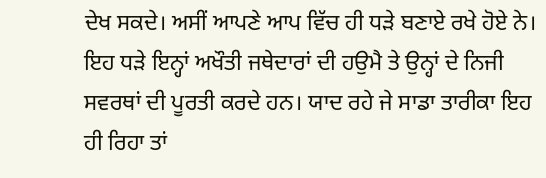ਦੇਖ ਸਕਦੇ। ਅਸੀਂ ਆਪਣੇ ਆਪ ਵਿੱਚ ਹੀ ਧੜੇ ਬਣਾਏ ਰਖੇ ਹੋਏ ਨੇ। ਇਹ ਧੜੇ ਇਨ੍ਹਾਂ ਅਖੌਤੀ ਜਥੇਦਾਰਾਂ ਦੀ ਹਉਮੈ ਤੇ ਉਨ੍ਹਾਂ ਦੇ ਨਿਜੀ ਸਵਰਥਾਂ ਦੀ ਪੂਰਤੀ ਕਰਦੇ ਹਨ। ਯਾਦ ਰਹੇ ਜੇ ਸਾਡਾ ਤਾਰੀਕਾ ਇਹ ਹੀ ਰਿਹਾ ਤਾਂ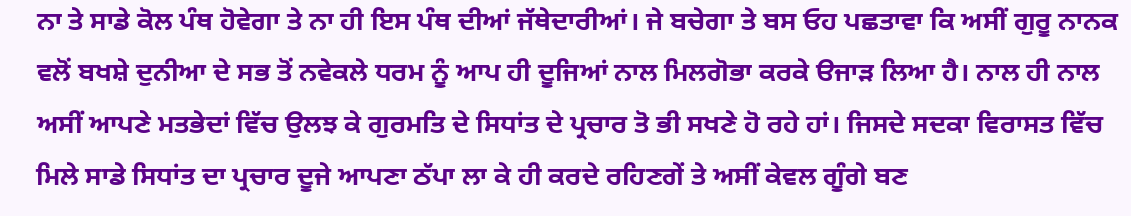ਨਾ ਤੇ ਸਾਡੇ ਕੋਲ ਪੰਥ ਹੋਵੇਗਾ ਤੇ ਨਾ ਹੀ ਇਸ ਪੰਥ ਦੀਆਂ ਜੱਥੇਦਾਰੀਆਂ। ਜੇ ਬਚੇਗਾ ਤੇ ਬਸ ਓਹ ਪਛਤਾਵਾ ਕਿ ਅਸੀਂ ਗੁਰੂ ਨਾਨਕ ਵਲੋਂ ਬਖਸ਼ੇ ਦੁਨੀਆ ਦੇ ਸਭ ਤੋਂ ਨਵੇਕਲੇ ਧਰਮ ਨੂੰ ਆਪ ਹੀ ਦੂਜਿਆਂ ਨਾਲ ਮਿਲਗੋਭਾ ਕਰਕੇ ੳਜਾੜ ਲਿਆ ਹੈ। ਨਾਲ ਹੀ ਨਾਲ ਅਸੀਂ ਆਪਣੇ ਮਤਭੇਦਾਂ ਵਿੱਚ ਉਲਝ ਕੇ ਗੁਰਮਤਿ ਦੇ ਸਿਧਾਂਤ ਦੇ ਪ੍ਰਚਾਰ ਤੋ ਭੀ ਸਖਣੇ ਹੋ ਰਹੇ ਹਾਂ। ਜਿਸਦੇ ਸਦਕਾ ਵਿਰਾਸਤ ਵਿੱਚ ਮਿਲੇ ਸਾਡੇ ਸਿਧਾਂਤ ਦਾ ਪ੍ਰਚਾਰ ਦੂਜੇ ਆਪਣਾ ਠੱਪਾ ਲਾ ਕੇ ਹੀ ਕਰਦੇ ਰਹਿਣਗੇਂ ਤੇ ਅਸੀਂ ਕੇਵਲ ਗੂੰਗੇ ਬਣ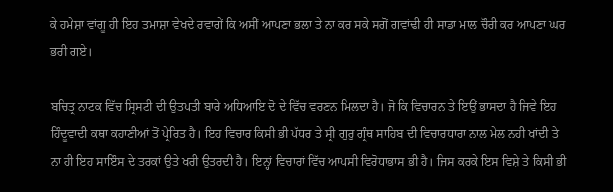ਕੇ ਹਮੇਸ਼ਾ ਵਾਂਗੂ ਹੀ ਇਹ ਤਮਾਸ਼ਾ ਵੇਖਦੇ ਰਵਾਗੇਂ ਕਿ ਅਸੀਂ ਆਪਣਾ ਭਲਾ ਤੇ ਨਾ ਕਰ ਸਕੇ ਸਗੋਂ ਗਵਾਂਢੀ ਹੀ ਸਾਡਾ ਮਾਲ ਚੌਰੀ ਕਰ ਆਪਣਾ ਘਰ ਭਰੀ ਗਏ।

ਬਚਿਤ੍ਰ ਨਾਟਕ ਵਿੱਚ ਸ੍ਰਿਸਟੀ ਦੀ ਉਤਪਤੀ ਬਾਰੇ ਅਧਿਆਇ ਦੋ ਦੇ ਵਿੱਚ ਵਰਣਨ ਮਿਲਦਾ ਹੈ। ਜੋ ਕਿ ਵਿਚਾਰਨ ਤੇ ਇਉਂ ਭਾਸਦਾ ਹੈ ਜਿਵੇ ਇਹ ਹਿੰਦੂਵਾਦੀ ਕਥਾ ਕਹਾਣੀਆਂ ਤੋਂ ਪ੍ਰੇਰਿਤ ਹੈ। ਇਹ ਵਿਚਾਰ ਕਿਸੀ ਭੀ ਪੱਧਰ ਤੇ ਸ੍ਰੀ ਗੁਰੁ ਗ੍ਰੰਥ ਸਾਹਿਬ ਦੀ ਵਿਚਾਰਧਾਰਾ ਨਾਲ ਮੇਲ ਨਹੀ ਖਾਂਦੀ ਤੇ ਨਾ ਹੀ ਇਹ ਸਾਇੰਸ ਦੇ ਤਰਕਾਂ ਉਤੇ ਖਰੀ ਉਤਰਦੀ ਹੈ। ਇਨ੍ਹਾਂ ਵਿਚਾਰਾਂ ਵਿੱਚ ਆਪਸੀ ਵਿਰੋਧਾਭਾਸ ਭੀ ਹੈ। ਜਿਸ ਕਰਕੇ ਇਸ ਵਿਸ਼ੇ ਤੇ ਕਿਸੀ ਭੀ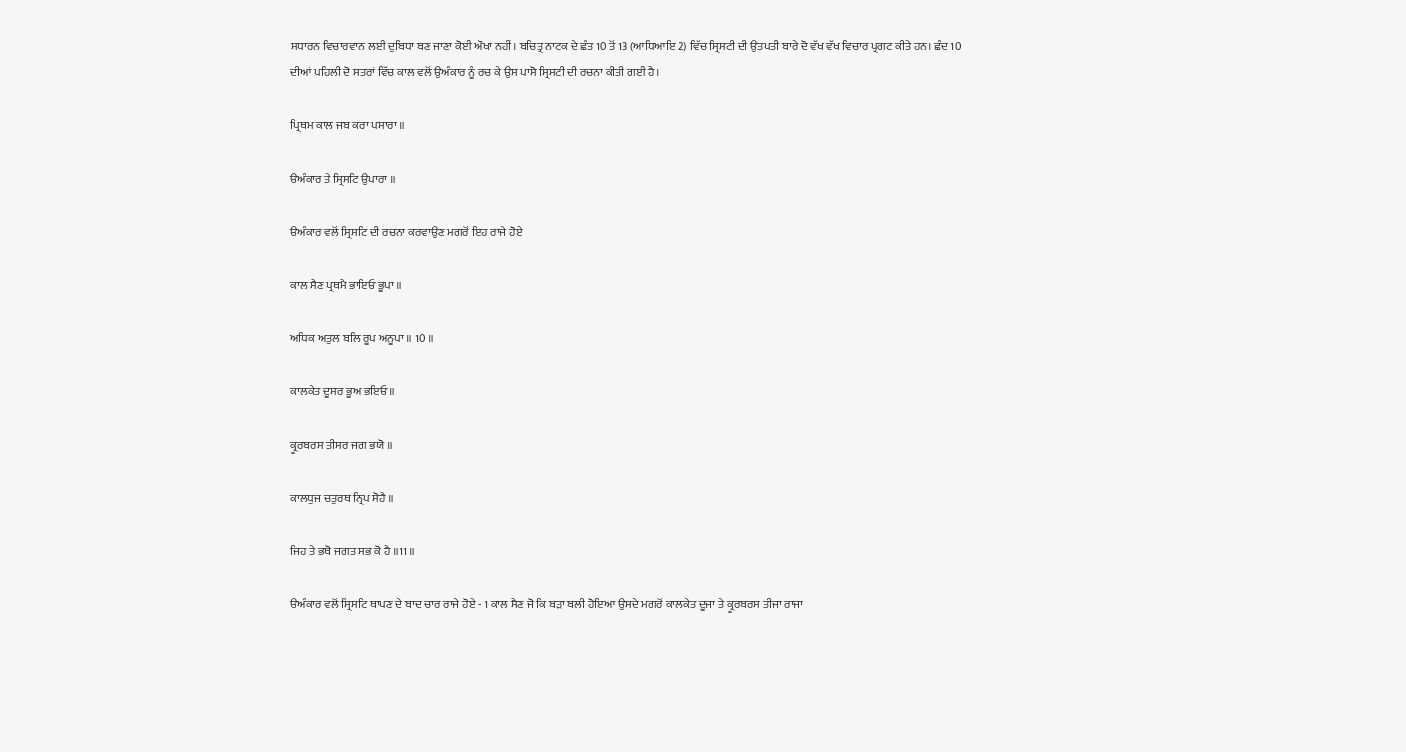ਸਧਾਰਨ ਵਿਚਾਰਵਾਨ ਲਈ ਦੁਬਿਧਾ ਬਣ ਜਾਣਾ ਕੋਈ ਔਖਾ ਨਹੀਂ। ਬਚਿਤ੍ਰ ਨਾਟਕ ਦੇ ਛੰਤ 10 ਤੋਂ 13 (ਆਧਿਆਇ 2) ਵਿੱਚ ਸ੍ਰਿਸਟੀ ਦੀ ਉਤਪਤੀ ਬਾਰੇ ਦੋ ਵੱਖ ਵੱਖ ਵਿਚਾਰ ਪ੍ਰਗਟ ਕੀਤੇ ਹਨ। ਛੰਦ 10 ਦੀਆਂ ਪਹਿਲੀ ਦੋ ਸਤਰਾਂ ਵਿੱਚ ਕਾਲ ਵਲੋਂ ਉਅੰਕਾਰ ਨੂੰ ਰਚ ਕੇ ਉਸ ਪਾਸੋ ਸ੍ਰਿਸਟੀ ਦੀ ਰਚਨਾ ਕੀਤੀ ਗਈ ਹੈ।

ਪ੍ਰਿਥਮ ਕਾਲ ਜਬ ਕਰਾ ਪਸਾਰਾ ॥

ੳਅੰਕਾਰ ਤੇ ਸ੍ਰਿਸਟਿ ਉਪਾਰਾ ॥

ੳਅੰਕਾਰ ਵਲੋਂ ਸ੍ਰਿਸਟਿ ਦੀ ਰਚਨਾ ਕਰਵਾਉਣ ਮਗਰੋਂ ਇਹ ਰਾਜੇ ਹੋਏ

ਕਾਲ ਸੈਣ ਪ੍ਰਥਮੈ ਭਾਇਓ ਭੂਪਾ ॥

ਅਧਿਕ ਅਤੁਲ ਬਲਿ ਰੂਪ ਅਨੂਪਾ ॥ 10 ॥

ਕਾਲਕੇਤ ਦੂਸਰ ਭੂਅ ਭਇਓ ॥

ਕ੍ਰੂਰਬਰਸ ਤੀਸਰ ਜਗ ਭਯੋ ॥

ਕਾਲਧੁਜ ਚਤੁਰਥ ਨ੍ਰਿਪ ਸੋਹੈ ॥

ਜਿਹ ਤੇ ਭਥੋ ਜਗਤ ਸਭ ਕੋ ਹੈ ॥11 ॥

ੳਅੰਕਾਰ ਵਲੋਂ ਸ੍ਰਿਸਟਿ ਥਾਪਣ ਦੇ ਬਾਦ ਚਾਰ ਰਾਜੇ ਹੋਏ - 1 ਕਾਲ ਸੈਣ ਜੋ ਕਿ ਬੜਾ ਬਲੀ ਹੋਇਆ ਉਸਦੇ ਮਗਰੋਂ ਕਾਲਕੇਤ ਦੂਜਾ ਤੇ ਕ੍ਰੂਰਬਰਸ ਤੀਜਾ ਰਾਜਾ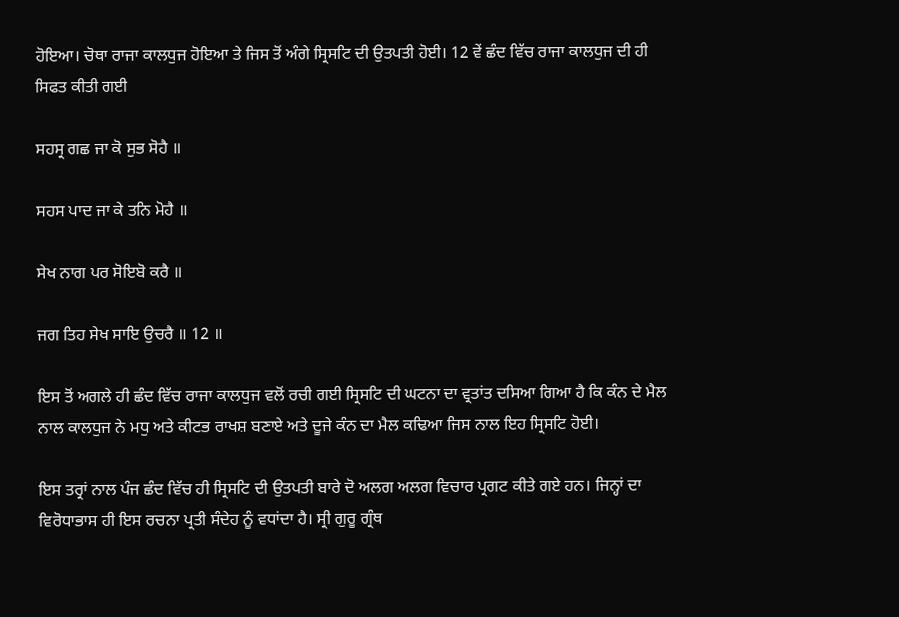ਹੋਇਆ। ਚੋਥਾ ਰਾਜਾ ਕਾਲਧੁਜ ਹੋਇਆ ਤੇ ਜਿਸ ਤੋਂ ਅੰਗੇ ਸ੍ਰਿਸਟਿ ਦੀ ਉਤਪਤੀ ਹੋਈ। 12 ਵੇਂ ਛੰਦ ਵਿੱਚ ਰਾਜਾ ਕਾਲਧੁਜ ਦੀ ਹੀ ਸਿਫਤ ਕੀਤੀ ਗਈ

ਸਹਸ੍ਰ ਗਛ ਜਾ ਕੋ ਸੁਭ ਸੋਹੈ ॥

ਸਹਸ ਪਾਦ ਜਾ ਕੇ ਤਨਿ ਮੋਹੈ ॥

ਸੇਖ ਨਾਗ ਪਰ ਸੋਇਬੋ ਕਰੈ ॥

ਜਗ ਤਿਹ ਸੇਖ ਸਾਇ ਉਚਰੈ ॥ 12 ॥

ਇਸ ਤੋਂ ਅਗਲੇ ਹੀ ਛੰਦ ਵਿੱਚ ਰਾਜਾ ਕਾਲਧੁਜ ਵਲੋਂ ਰਚੀ ਗਈ ਸ੍ਰਿਸਟਿ ਦੀ ਘਟਨਾ ਦਾ ਵ੍ਰਤਾਂਤ ਦਸਿਆ ਗਿਆ ਹੈ ਕਿ ਕੰਨ ਦੇ ਮੈਲ ਨਾਲ ਕਾਲਧੁਜ ਨੇ ਮਧੁ ਅਤੇ ਕੀਟਭ ਰਾਖਸ਼ ਬਣਾਏ ਅਤੇ ਦੂਜੇ ਕੰਨ ਦਾ ਮੈਲ ਕਢਿਆ ਜਿਸ ਨਾਲ ਇਹ ਸ੍ਰਿਸਟਿ ਹੋਈ।

ਇਸ ਤਰ੍ਰਾਂ ਨਾਲ ਪੰਜ ਛੰਦ ਵਿੱਚ ਹੀ ਸ੍ਰਿਸਟਿ ਦੀ ਉਤਪਤੀ ਬਾਰੇ ਦੋ ਅਲਗ ਅਲਗ ਵਿਚਾਰ ਪ੍ਰਗਟ ਕੀਤੇ ਗਏ ਹਨ। ਜਿਨ੍ਹਾਂ ਦਾ ਵਿਰੋਧਾਭਾਸ ਹੀ ਇਸ ਰਚਨਾ ਪ੍ਰਤੀ ਸੰਦੇਹ ਨੂੰ ਵਧਾਂਦਾ ਹੈ। ਸ੍ਰੀ ਗੁਰੂ ਗ੍ਰੰਥ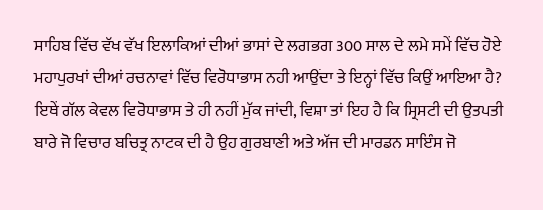ਸਾਹਿਬ ਵਿੱਚ ਵੱਖ ਵੱਖ ਇਲਾਕਿਆਂ ਦੀਆਂ ਭਾਸਾਂ ਦੇ ਲਗਭਗ 300 ਸਾਲ ਦੇ ਲਮੇ ਸਮੇਂ ਵਿੱਚ ਹੋਏ ਮਹਾਪੁਰਖਾਂ ਦੀਆਂ ਰਚਨਾਵਾਂ ਵਿੱਚ ਵਿਰੋਧਾਭਾਸ ਨਹੀ ਆਉਂਦਾ ਤੇ ਇਨ੍ਹਾਂ ਵਿੱਚ ਕਿਉਂ ਆਇਆ ਹੈ? ਇਥੇਂ ਗੱਲ ਕੇਵਲ ਵਿਰੋਧਾਭਾਸ ਤੇ ਹੀ ਨਹੀਂ ਮੁੱਕ ਜਾਂਦੀ, ਵਿਸ਼ਾ ਤਾਂ ਇਹ ਹੈ ਕਿ ਸ੍ਰਿਸਟੀ ਦੀ ਉਤਪਤੀ ਬਾਰੇ ਜੋ ਵਿਚਾਰ ਬਚਿਤ੍ਰ ਨਾਟਕ ਦੀ ਹੈ ਉਹ ਗੁਰਬਾਣੀ ਅਤੇ ਅੱਜ ਦੀ ਮਾਰਡਨ ਸਾਇੰਸ ਜੋ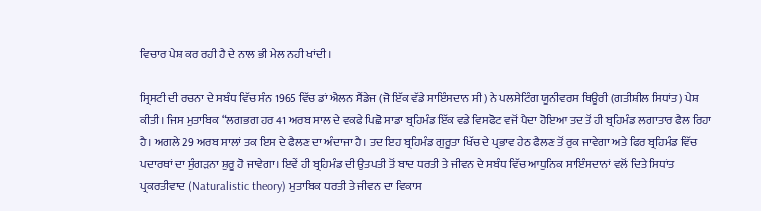ਵਿਚਾਰ ਪੇਸ਼ ਕਰ ਰਹੀ ਹੈ ਦੇ ਨਾਲ ਭੀ ਮੇਲ ਨਹੀ ਖਾਂਦੀ।

ਸ੍ਰਿਸਟੀ ਦੀ ਰਚਨਾ ਦੇ ਸਬੰਧ ਵਿੱਚ ਸੰਨ 1965 ਵਿੱਚ ਡਾਂ ਐਲਨ ਸੈਂਡੇਜ (ਜੋ ਇੱਕ ਵੱਡੇ ਸਾਇੰਸਦਾਨ ਸੀ) ਨੇ ਪਲਸੇਟਿੰਗ ਯੂਨੀਵਰਸ ਥਿਊਰੀ (ਗਤੀਸ਼ੀਲ ਸਿਧਾਂਤ) ਪੇਸ਼ ਕੀਤੀ। ਜਿਸ ਮੁਤਾਬਿਕ “ਲਗਭਗ ਹਰ 41 ਅਰਬ ਸਾਲ ਦੇ ਵਕਫੇ ਪਿਛੋ ਸਾਡਾ ਬ੍ਰਹਿਮੰਡ ਇੱਕ ਵਡੇ ਵਿਸਫੋਟ ਵਜੋਂ ਪੈਦਾ ਹੋਇਆ ਤਦ ਤੋਂ ਹੀ ਬ੍ਰਹਿਮੰਡ ਲਗਾਤਾਰ ਫੈਲ ਰਿਹਾ ਹੈ। ਅਗਲੇ 29 ਅਰਬ ਸਾਲਾਂ ਤਕ ਇਸ ਦੇ ਫੈਲਣ ਦਾ ਅੰਦਾਜਾ ਹੈ। ਤਦ ਇਹ ਬ੍ਰਹਿਮੰਡ ਗੁਰੂਤਾ ਖਿੱਚ ਦੇ ਪ੍ਰਭਾਵ ਹੇਠ ਫੈਲਣ ਤੋਂ ਰੁਕ ਜਾਵੇਗਾ ਅਤੇ ਫਿਰ ਬ੍ਰਹਿਮੰਡ ਵਿੱਚ ਪਦਾਰਥਾਂ ਦਾ ਸੁੰਗੜਨਾ ਸ਼ੁਰੂ ਹੋ ਜਾਵੇਗਾ। ਇਵੇਂ ਹੀ ਬ੍ਰਹਿਮੰਡ ਦੀ ਉਤਪਤੀ ਤੋਂ ਬਾਦ ਧਰਤੀ ਤੇ ਜੀਵਨ ਦੇ ਸਬੰਧ ਵਿੱਚ ਆਧੁਨਿਕ ਸਾਇੰਸਦਾਨਾਂ ਵਲੋਂ ਦਿਤੇ ਸਿਧਾਂਤ ਪ੍ਰਕਰਤੀਵਾਦ (Naturalistic theory) ਮੁਤਾਬਿਕ ਧਰਤੀ ਤੇ ਜੀਵਨ ਦਾ ਵਿਕਾਸ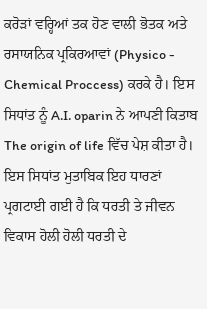ਕਰੋੜਾਂ ਵਰ੍ਹਿਆਂ ਤਕ ਹੋਣ ਵਾਲੀ ਭੋਤਕ ਅਤੇ ਰਸਾਯਨਿਕ ਪ੍ਰਕਿਰਆਵਾਂ (Physico - Chemical Proccess) ਕਰਕੇ ਹੈ। ਇਸ ਸਿਧਾਂਤ ਨੂੰ A.I. oparin ਨੇ ਆਪਣੀ ਕਿਤਾਬ The origin of life ਵਿੱਚ ਪੇਸ਼ ਕੀਤਾ ਹੈ। ਇਸ ਸਿਧਾਂਤ ਮੁਤਾਬਿਕ ਇਹ ਧਾਰਣਾਂ ਪ੍ਰਗਟਾਈ ਗਈ ਹੈ ਕਿ ਧਰਤੀ ਤੇ ਜੀਵਨ ਵਿਕਾਸ ਹੋਲੀ ਹੋਲੀ ਧਰਤੀ ਦੇ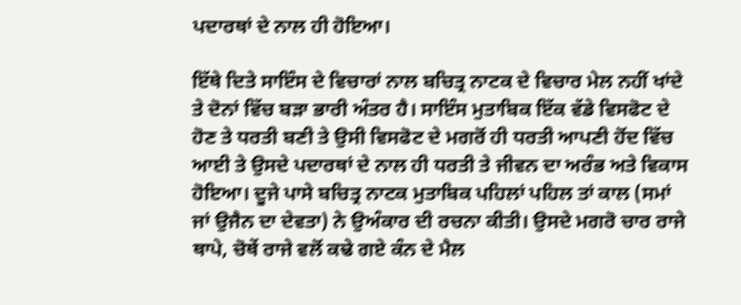ਪਦਾਰਥਾਂ ਦੇ ਨਾਲ ਹੀ ਹੋਇਆ।

ਇੱਥੇ ਦਿਤੇ ਸਾਇੰਸ ਦੇ ਵਿਚਾਰਾਂ ਨਾਲ ਬਚਿਤ੍ਰ ਨਾਟਕ ਦੇ ਵਿਚਾਰ ਮੇਲ ਨਹੀਂ ਖਾਂਦੇ ਤੇ ਦੋਨਾਂ ਵਿੱਚ ਬੜਾ ਭਾਰੀ ਅੰਤਰ ਹੈ। ਸਾਇੰਸ ਮੁਤਾਬਿਕ ਇੱਕ ਵੱਡੇ ਵਿਸਫੋਟ ਦੇ ਹੋਣ ਤੇ ਧਰਤੀ ਬਣੀ ਤੇ ਉਸੀ ਵਿਸਫੋਟ ਦੇ ਮਗਰੋਂ ਹੀ ਧਰਤੀ ਆਪਣੀ ਹੋਂਦ ਵਿੱਚ ਆਈ ਤੇ ਉਸਦੇ ਪਦਾਰਥਾਂ ਦੇ ਨਾਲ ਹੀ ਧਰਤੀ ਤੇ ਜੀਵਨ ਦਾ ਅਰੰਭ ਅਤੇ ਵਿਕਾਸ ਹੋਇਆ। ਦੂਜੇ ਪਾਸੇ ਬਚਿਤ੍ਰ ਨਾਟਕ ਮੁਤਾਬਿਕ ਪਹਿਲਾਂ ਪਹਿਲ ਤਾਂ ਕਾਲ (ਸਮਾਂ ਜਾਂ ਉਜੈਨ ਦਾ ਦੇਵਤਾ) ਨੇ ਉਅੰਕਾਰ ਦੀ ਰਚਨਾ ਕੀਤੀ। ਉਸਦੇ ਮਗਰੋ ਚਾਰ ਰਾਜੇ ਥਾਪੇ, ਚੋਥੇਂ ਰਾਜੇ ਵਲੋਂ ਕਢੇ ਗਏ ਕੰਨ ਦੇ ਮੈਲ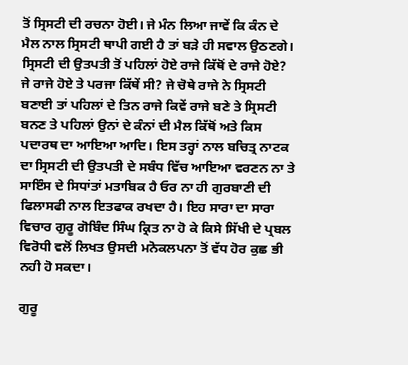ਤੋਂ ਸ੍ਰਿਸਟੀ ਦੀ ਰਚਨਾ ਹੋਈ। ਜੇ ਮੰਨ ਲਿਆ ਜਾਵੇਂ ਕਿ ਕੰਨ ਦੇ ਮੈਲ ਨਾਲ ਸ੍ਰਿਸਟੀ ਥਾਪੀ ਗਈ ਹੈ ਤਾਂ ਬੜੇ ਹੀ ਸਵਾਲ ਉਠਣਗੇ। ਸ੍ਰਿਸਟੀ ਦੀ ਉਤਪਤੀ ਤੋਂ ਪਹਿਲਾਂ ਹੋਏ ਰਾਜੇ ਕਿੱਥੋਂ ਦੇ ਰਾਜੇ ਹੋਏ? ਜੇ ਰਾਜੇ ਹੋਏ ਤੇ ਪਰਜਾ ਕਿੱਥੇਂ ਸੀ? ਜੇ ਚੋਥੇ ਰਾਜੇ ਨੇ ਸ੍ਰਿਸਟੀ ਬਣਾਈ ਤਾਂ ਪਹਿਲਾਂ ਦੇ ਤਿਨ ਰਾਜੇ ਕਿਵੇਂ ਰਾਜੇ ਬਣੇ ਤੇ ਸ੍ਰਿਸਟੀ ਬਨਣ ਤੇ ਪਹਿਲਾਂ ਉਨਾਂ ਦੇ ਕੰਨਾਂ ਦੀ ਮੈਲ ਕਿੱਥੋਂ ਅਤੇ ਕਿਸ ਪਦਾਰਥ ਦਾ ਆਇਆ ਆਦਿ। ਇਸ ਤਰ੍ਹਾਂ ਨਾਲ ਬਚਿਤ੍ਰ ਨਾਟਕ ਦਾ ਸ੍ਰਿਸਟੀ ਦੀ ਉਤਪਤੀ ਦੇ ਸਬੰਧ ਵਿੱਚ ਆਇਆ ਵਰਣਨ ਨਾ ਤੇ ਸਾਇੰਸ ਦੇ ਸਿਧਾਂਤਾਂ ਮਤਾਬਿਕ ਹੈ ਓਰ ਨਾ ਹੀ ਗੁਰਬਾਣੀ ਦੀ ਫਿਲਾਸਫੀ ਨਾਲ ਇਤਫਾਕ ਰਖਦਾ ਹੈ। ਇਹ ਸਾਰਾ ਦਾ ਸਾਰਾ ਵਿਚਾਰ ਗੁਰੂ ਗੋਬਿੰਦ ਸਿੰਘ ਕ੍ਰਿਤ ਨਾ ਹੋ ਕੇ ਕਿਸੇ ਸਿੱਖੀ ਦੇ ਪ੍ਰਬਲ ਵਿਰੋਧੀ ਵਲੋਂ ਲਿਖਤ ਉਸਦੀ ਮਨੋਕਲਪਨਾ ਤੋਂ ਵੱਧ ਹੋਰ ਕੁਛ ਭੀ ਨਹੀ ਹੋ ਸਕਦਾ।

ਗੁਰੂ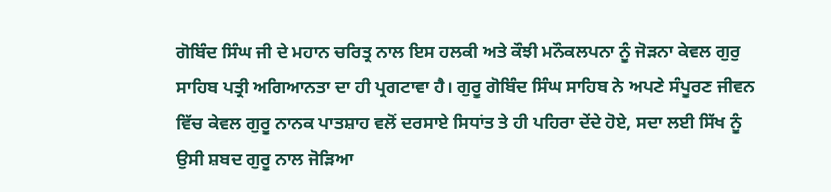ਗੋਬਿੰਦ ਸਿੰਘ ਜੀ ਦੇ ਮਹਾਨ ਚਰਿਤ੍ਰ ਨਾਲ ਇਸ ਹਲਕੀ ਅਤੇ ਕੌਝੀ ਮਨੌਕਲਪਨਾ ਨੂੰ ਜੋੜਨਾ ਕੇਵਲ ਗੁਰੁ ਸਾਹਿਬ ਪਤ੍ਰੀ ਅਗਿਆਨਤਾ ਦਾ ਹੀ ਪ੍ਰਗਟਾਵਾ ਹੈ। ਗੁਰੂ ਗੋਬਿੰਦ ਸਿੰਘ ਸਾਹਿਬ ਨੇ ਅਪਣੇ ਸੰਪੂਰਣ ਜੀਵਨ ਵਿੱਚ ਕੇਵਲ ਗੁਰੂ ਨਾਨਕ ਪਾਤਸ਼ਾਹ ਵਲੋਂ ਦਰਸਾਏ ਸਿਧਾਂਤ ਤੇ ਹੀ ਪਹਿਰਾ ਦੇਂਦੇ ਹੋਏ, ਸਦਾ ਲਈ ਸਿੱਖ ਨੂੰ ਉਸੀ ਸ਼ਬਦ ਗੁਰੂ ਨਾਲ ਜੋੜਿਆ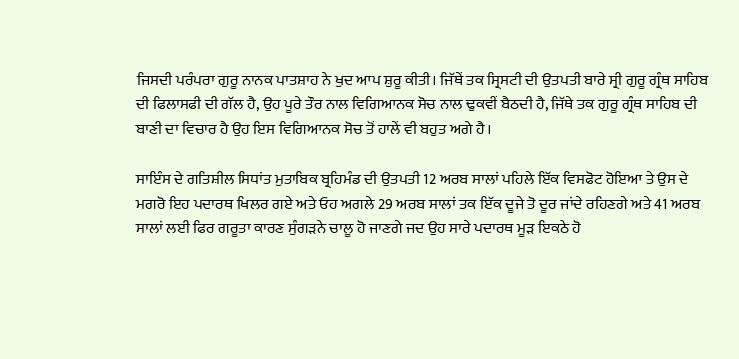ਜਿਸਦੀ ਪਰੰਪਰਾ ਗੁਰੂ ਨਾਨਕ ਪਾਤਸ਼ਾਹ ਨੇ ਖੁਦ ਆਪ ਸ਼ੁਰੂ ਕੀਤੀ। ਜਿੱਥੇਂ ਤਕ ਸ੍ਰਿਸਟੀ ਦੀ ਉਤਪਤੀ ਬਾਰੇ ਸ੍ਰੀ ਗੁਰੂ ਗ੍ਰੰਥ ਸਾਹਿਬ ਦੀ ਫਿਲਾਸਫੀ ਦੀ ਗੱਲ ਹੈ, ਉਹ ਪੂਰੇ ਤੌਰ ਨਾਲ ਵਿਗਿਆਨਕ ਸੋਚ ਨਾਲ ਢੁਕਵੀਂ ਬੈਠਦੀ ਹੈ, ਜਿੱਥੇ ਤਕ ਗੁਰੂ ਗ੍ਰੰਥ ਸਾਹਿਬ ਦੀ ਬਾਣੀ ਦਾ ਵਿਚਾਰ ਹੈ ਉਹ ਇਸ ਵਿਗਿਆਨਕ ਸੋਚ ਤੋਂ ਹਾਲੇਂ ਵੀ ਬਹੁਤ ਅਗੇ ਹੈ।

ਸਾਇੰਸ ਦੇ ਗਤਿਸ਼ੀਲ ਸਿਧਾਂਤ ਮੁਤਾਬਿਕ ਬ੍ਰਹਿਮੰਡ ਦੀ ਉਤਪਤੀ 12 ਅਰਬ ਸਾਲਾਂ ਪਹਿਲੇ ਇੱਕ ਵਿਸਫੋਟ ਹੋਇਆ ਤੇ ਉਸ ਦੇ ਮਗਰੋ ਇਹ ਪਦਾਰਥ ਖਿਲਰ ਗਏ ਅਤੇ ਓਹ ਅਗਲੇ 29 ਅਰਬ ਸਾਲਾਂ ਤਕ ਇੱਕ ਦੂਜੇ ਤੋ ਦੂਰ ਜਾਂਦੇ ਰਹਿਣਗੇ ਅਤੇ 41 ਅਰਬ ਸਾਲਾਂ ਲਈ ਫਿਰ ਗਰੂਤਾ ਕਾਰਣ ਸੁੰਗੜਨੇ ਚਾਲੂ ਹੋ ਜਾਣਗੇ ਜਦ ਉਹ ਸਾਰੇ ਪਦਾਰਥ ਮੂੜ ਇਕਠੇ ਹੋ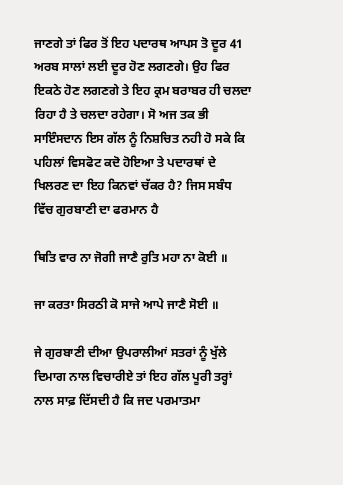ਜਾਣਗੇ ਤਾਂ ਫਿਰ ਤੋਂ ਇਹ ਪਦਾਰਥ ਆਪਸ ਤੋ ਦੂਰ 41 ਅਰਬ ਸਾਲਾਂ ਲਈ ਦੂਰ ਹੋਣ ਲਗਣਗੇ। ਉਹ ਫਿਰ ਇਕਠੇ ਹੋਣ ਲਗਣਗੇ ਤੇ ਇਹ ਕ੍ਰਮ ਬਰਾਬਰ ਹੀ ਚਲਦਾ ਰਿਹਾ ਹੈ ਤੇ ਚਲਦਾ ਰਹੇਗਾ। ਸੋ ਅਜ ਤਕ ਭੀ ਸਾਇੰਸਦਾਨ ਇਸ ਗੱਲ ਨੂੰ ਨਿਸ਼ਚਿਤ ਨਹੀ ਹੋ ਸਕੇ ਕਿ ਪਹਿਲਾਂ ਵਿਸਫੋਟ ਕਦੋ ਹੋਇਆ ਤੇ ਪਦਾਰਥਾਂ ਦੇ ਖਿਲਰਣ ਦਾ ਇਹ ਕਿਨਵਾਂ ਚੱਕਰ ਹੈ? ਜਿਸ ਸਬੰਧ ਵਿੱਚ ਗੁਰਬਾਣੀ ਦਾ ਫਰਮਾਨ ਹੈ

ਥਿਤਿ ਵਾਰ ਨਾ ਜੋਗੀ ਜਾਣੈ ਰੁਤਿ ਮਹਾ ਨਾ ਕੋਈ ॥

ਜਾ ਕਰਤਾ ਸਿਰਠੀ ਕੋ ਸਾਜੇ ਆਪੇ ਜਾਣੈ ਸੋਈ ॥

ਜੇ ਗੁਰਬਾਣੀ ਦੀਆ ਉਪਰਾਲੀਆਂ ਸਤਰਾਂ ਨੂੰ ਖੁੱਲੇ ਦਿਮਾਗ ਨਾਲ ਵਿਚਾਰੀਏ ਤਾਂ ਇਹ ਗੱਲ ਪੂਰੀ ਤਰ੍ਹਾਂ ਨਾਲ ਸਾਫ਼ ਦਿੱਸਦੀ ਹੈ ਕਿ ਜਦ ਪਰਮਾਤਮਾ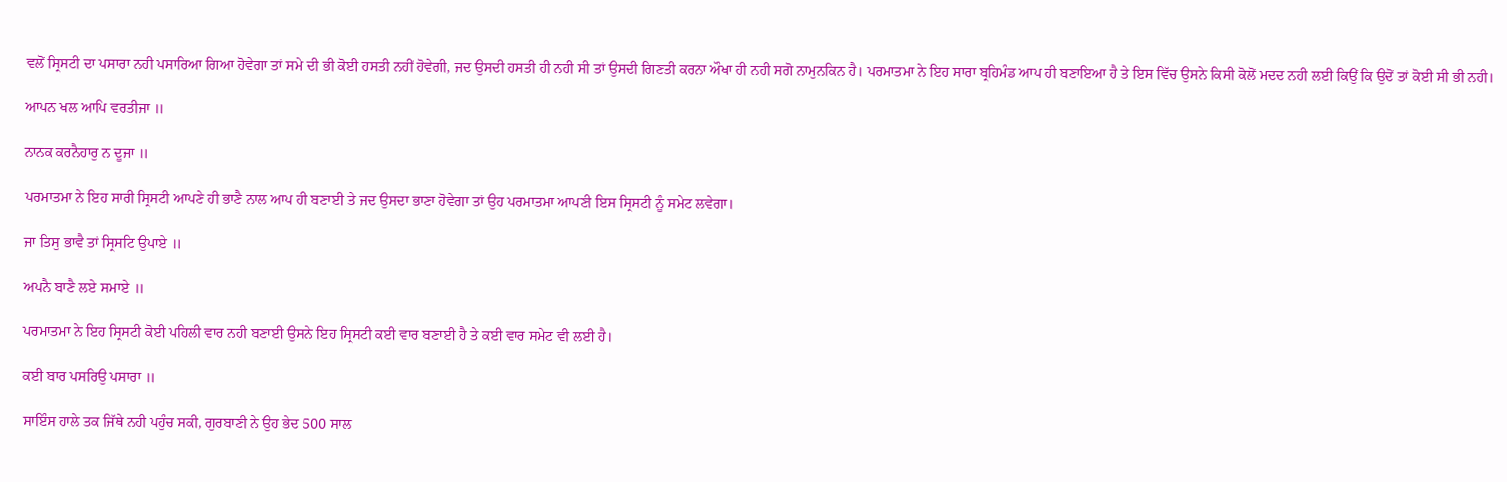ਵਲੋਂ ਸ੍ਰਿਸਟੀ ਦਾ ਪਸਾਰਾ ਨਹੀ ਪਸਾਰਿਆ ਗਿਆ ਹੋਵੇਗਾ ਤਾਂ ਸਮੇ ਦੀ ਭੀ ਕੋਈ ਹਸਤੀ ਨਹੀਂ ਹੋਵੇਗੀ, ਜਦ ਉਸਦੀ ਹਸਤੀ ਹੀ ਨਹੀ ਸੀ ਤਾਂ ਉਸਦੀ ਗਿਣਤੀ ਕਰਨਾ ਔਖਾ ਹੀ ਨਹੀ ਸਗੋ ਨਾਮੁਨਕਿਨ ਹੈ। ਪਰਮਾਤਮਾ ਨੇ ਇਹ ਸਾਰਾ ਬ੍ਰਹਿਮੰਡ ਆਪ ਹੀ ਬਣਾਇਆ ਹੈ ਤੇ ਇਸ ਵਿੱਚ ਉਸਨੇ ਕਿਸੀ ਕੋਲੋਂ ਮਦਦ ਨਹੀ ਲਈ ਕਿਉਂ ਕਿ ਉਦੋਂ ਤਾਂ ਕੋਈ ਸੀ ਭੀ ਨਹੀ।

ਆਪਨ ਖਲ ਆਪਿ ਵਰਤੀਜਾ ॥

ਨਾਨਕ ਕਰਨੈਹਾਰੁ ਨ ਦੂਜਾ ॥

ਪਰਮਾਤਮਾ ਨੇ ਇਹ ਸਾਰੀ ਸ੍ਰਿਸਟੀ ਆਪਣੇ ਹੀ ਭਾਣੈ ਨਾਲ ਆਪ ਹੀ ਬਣਾਈ ਤੇ ਜਦ ਉਸਦਾ ਭਾਣਾ ਹੋਵੇਗਾ ਤਾਂ ਉਹ ਪਰਮਾਤਮਾ ਆਪਣੀ ਇਸ ਸ੍ਰਿਸਟੀ ਨੂੰ ਸਮੇਟ ਲਵੇਗਾ।

ਜਾ ਤਿਸੁ ਭਾਵੈ ਤਾਂ ਸ੍ਰਿਸਟਿ ਉਪਾਏ ॥

ਅਪਨੈ ਬਾਣੈ ਲਏ ਸਮਾਏ ॥

ਪਰਮਾਤਮਾ ਨੇ ਇਹ ਸ੍ਰਿਸਟੀ ਕੋਈ ਪਹਿਲੀ ਵਾਰ ਨਹੀ ਬਣਾਈ ਉਸਨੇ ਇਹ ਸ੍ਰਿਸਟੀ ਕਈ ਵਾਰ ਬਣਾਈ ਹੈ ਤੇ ਕਈ ਵਾਰ ਸਮੇਟ ਵੀ ਲਈ ਹੈ।

ਕਈ ਬਾਰ ਪਸਰਿਉ ਪਸਾਰਾ ॥

ਸਾਇੰਸ ਹਾਲੇ ਤਕ ਜਿੱਥੇ ਨਹੀ ਪਹੁੰਚ ਸਕੀ, ਗੁਰਬਾਣੀ ਨੇ ਉਹ ਭੇਦ 500 ਸਾਲ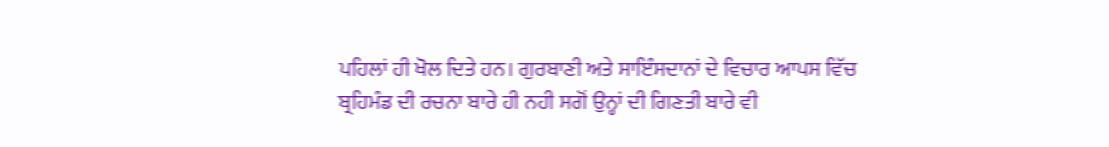ਪਹਿਲਾਂ ਹੀ ਖੋਲ ਦਿਤੇ ਹਨ। ਗੁਰਬਾਣੀ ਅਤੇ ਸਾਇੰਸਦਾਨਾਂ ਦੇ ਵਿਚਾਰ ਆਪਸ ਵਿੱਚ ਬ੍ਰਹਿਮੰਡ ਦੀ ਰਚਨਾ ਬਾਰੇ ਹੀ ਨਹੀ ਸਗੋਂ ਉਨ੍ਹਾਂ ਦੀ ਗਿਣਤੀ ਬਾਰੇ ਵੀ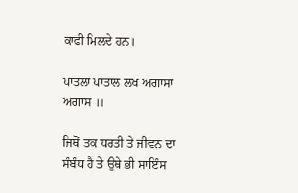ਕਾਫੀ ਮਿਲਦੇ ਹਨ।

ਪਾਤਲਾ ਪਾਤਾਲ ਲਖ ਅਗਾਸਾ ਅਗਾਸ ॥

ਜਿਥੋਂ ਤਕ ਧਰਤੀ ਤੇ ਜੀਵਨ ਦਾ ਸੰਬੰਧ ਹੈ ਤੇ ਉਥੇ ਭੀ ਸਾਇੰਸ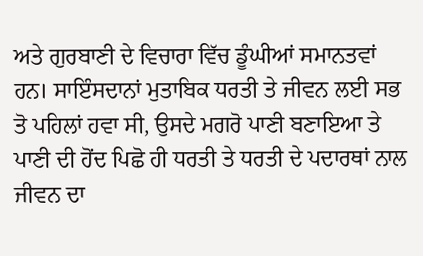ਅਤੇ ਗੁਰਬਾਣੀ ਦੇ ਵਿਚਾਰਾ ਵਿੱਚ ਡੂੰਘੀਆਂ ਸਮਾਨਤਵਾਂ ਹਨ। ਸਾਇੰਸਦਾਨਾਂ ਮੁਤਾਬਿਕ ਧਰਤੀ ਤੇ ਜੀਵਨ ਲਈ ਸਭ ਤੋ ਪਹਿਲਾਂ ਹਵਾ ਸੀ, ਉਸਦੇ ਮਗਰੋ ਪਾਣੀ ਬਣਾਇਆ ਤੇ ਪਾਣੀ ਦੀ ਹੋਂਦ ਪਿਛੋ ਹੀ ਧਰਤੀ ਤੇ ਧਰਤੀ ਦੇ ਪਦਾਰਥਾਂ ਨਾਲ ਜੀਵਨ ਦਾ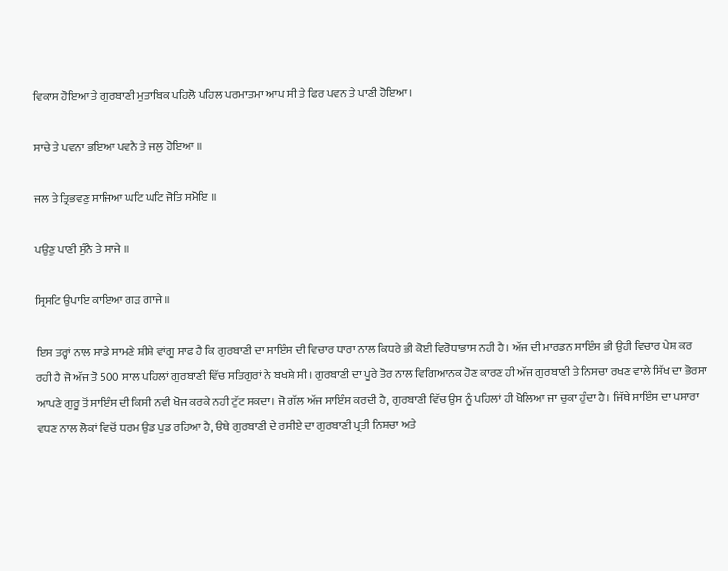ਵਿਕਾਸ ਹੋਇਆ ਤੇ ਗੁਰਬਾਣੀ ਮੁਤਾਬਿਕ ਪਹਿਲੋ ਪਹਿਲ ਪਰਮਾਤਮਾ ਆਪ ਸੀ ਤੇ ਫਿਰ ਪਵਨ ਤੇ ਪਾਣੀ ਹੋਇਆ।

ਸਾਚੇ ਤੇ ਪਵਨਾ ਭਇਆ ਪਵਨੈ ਤੇ ਜਲੁ ਹੋਇਆ ॥

ਜਲ ਤੇ ਤ੍ਰਿਭਵਣੁ ਸਾਜਿਆ ਘਟਿ ਘਟਿ ਜੋਤਿ ਸਮੋਇ ॥

ਪਉਣੁ ਪਾਣੀ ਸੁੰਨੈ ਤੇ ਸਾਜੇ ॥

ਸ੍ਰਿਸਟਿ ਉਪਾਇ ਕਾਇਆ ਗੜ ਗਾਜੇ ॥

ਇਸ ਤਰ੍ਹਾਂ ਨਾਲ ਸਾਡੇ ਸਾਮਣੇ ਸ਼ੀਸ਼ੇ ਵਾਂਗੂ ਸਾਫ ਹੈ ਕਿ ਗੁਰਬਾਣੀ ਦਾ ਸਾਇੰਸ ਦੀ ਵਿਚਾਰ ਧਾਰਾ ਨਾਲ ਕਿਧਰੇ ਭੀ ਕੋਈ ਵਿਰੋਧਾਭਾਸ ਨਹੀ ਹੈ। ਅੱਜ ਦੀ ਮਾਰਡਨ ਸਾਇੰਸ ਭੀ ਉਹੀ ਵਿਚਾਰ ਪੇਸ਼ ਕਰ ਰਹੀ ਹੈ ਜੋ ਅੱਜ ਤੋ 500 ਸਾਲ ਪਹਿਲਾਂ ਗੁਰਬਾਣੀ ਵਿੱਚ ਸਤਿਗੁਰਾਂ ਨੇ ਬਖਸ਼ੇ ਸੀ। ਗੁਰਬਾਣੀ ਦਾ ਪੂਰੇ ਤੋਰ ਨਾਲ ਵਿਗਿਆਨਕ ਹੋਣ ਕਾਰਣ ਹੀ ਅੱਜ ਗੁਰਬਾਣੀ ਤੇ ਨਿਸਚਾ ਰਖਣ ਵਾਲੇ ਸਿੱਖ ਦਾ ਭੋਰਸਾ ਆਪਣੇ ਗੁਰੂ ਤੋਂ ਸਾਇੰਸ ਦੀ ਕਿਸੀ ਨਵੀ ਖੋਜ ਕਰਕੇ ਨਹੀ ਟੁੱਟ ਸਕਦਾ। ਜੋ ਗੱਲ ਅੱਜ ਸਾਇੰਸ ਕਰਦੀ ਹੈ, ਗੁਰਬਾਣੀ ਵਿੱਚ ਉਸ ਨੂੰ ਪਹਿਲਾਂ ਹੀ ਖੋਲਿਆ ਜਾ ਚੁਕਾ ਹੁੰਦਾ ਹੈ। ਜਿੱਥੇ ਸਾਇੰਸ ਦਾ ਪਸਾਰਾ ਵਧਣ ਨਾਲ ਲੋਕਾਂ ਵਿਚੋਂ ਧਰਮ ਉਡ ਪੁਡ ਰਹਿਆ ਹੈ, ੳਥੇ ਗੁਰਬਾਣੀ ਦੇ ਰਸੀਏ ਦਾ ਗੁਰਬਾਣੀ ਪ੍ਰਤੀ ਨਿਸ਼ਚਾ ਅਤੇ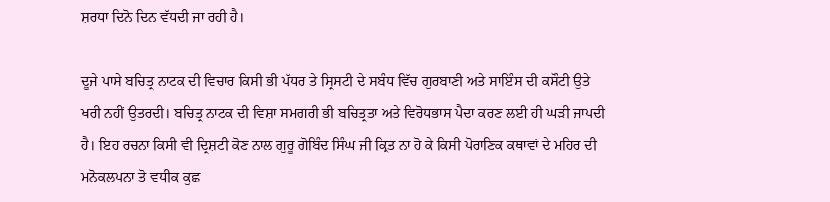ਸ਼ਰਧਾ ਦਿਨੋ ਦਿਨ ਵੱਧਦੀ ਜਾ ਰਹੀ ਹੈ।

ਦੂਜੇ ਪਾਸੇ ਬਚਿਤ੍ਰ ਨਾਟਕ ਦੀ ਵਿਚਾਰ ਕਿਸੀ ਭੀ ਪੱਧਰ ਤੇ ਸ੍ਰਿਸਟੀ ਦੇ ਸਬੰਧ ਵਿੱਚ ਗੁਰਬਾਣੀ ਅਤੇ ਸਾਇੰਸ ਦੀ ਕਸੌਟੀ ਉਤੇ ਖਰੀ ਨਹੀਂ ਉਤਰਦੀ। ਬਚਿਤ੍ਰ ਨਾਟਕ ਦੀ ਵਿਸ਼ਾ ਸਮਗਰੀ ਭੀ ਬਚਿਤ੍ਰਤਾ ਅਤੇ ਵਿਰੋਧਭਾਸ ਪੈਦਾ ਕਰਣ ਲਈ ਹੀ ਘੜੀ ਜਾਪਦੀ ਹੈ। ਇਹ ਰਚਨਾ ਕਿਸੀ ਵੀ ਦ੍ਰਿਸ਼ਟੀ ਕੋਣ ਨਾਲ ਗੁਰੂ ਗੋਬਿੰਦ ਸਿੰਘ ਜੀ ਕ੍ਰਿਤ ਨਾ ਹੋ ਕੇ ਕਿਸੀ ਪੋਰਾਣਿਕ ਕਥਾਵਾਂ ਦੇ ਮਹਿਰ ਦੀ ਮਨੋਕਲਪਨਾ ਤੋ ਵਧੀਕ ਕੁਛ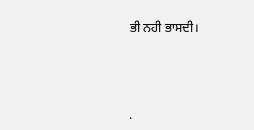ਭੀ ਨਹੀ ਭਾਸਦੀ।




.